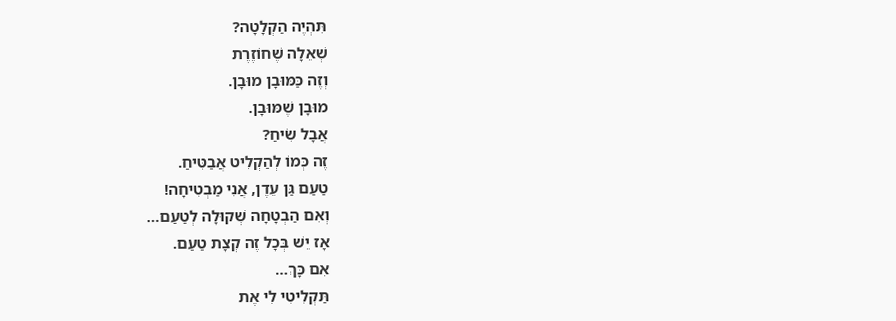תִּהְיֶה הַקְלָטָה?
שְׁאֵלָה שֶׁחוֹזֶרֶת
וְזֶה כַּמּוּבָן מוּבָן.
מוּבָן שֶׁמּוּבָן.
אֲבָל שִׂיחַ?
זֶה כְּמוֹ לְהַקְלִיט אֲבַטִּיחַ.
טַעַם גַּן עֵדֶן, אֲנִי מַבְטִיחָה!
וְאִם הַבְטָחָה שְׁקוּלָה לְטַעַם…
אָז יֵשׁ בְּכָל זֶה קְצָת טַעַם.
אִם כָּךְ…
תַּקְלִיטִי לִי אֶת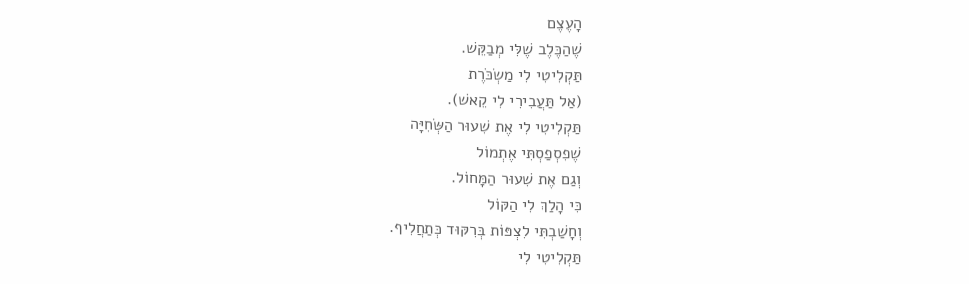הָעֶצֶם
שֶׁהַכֶּלֶב שֶׁלִּי מְבַקֵּשׁ.
תַּקְלִיטִי לִי מַשְׂכֹּרֶת
(אַל תַּעֲבִירִי לִי קֵאשׁ).
תַּקְלִיטִי לִי אֶת שִׁעוּר הַשְּׂחִיָּה
שֶׁפִסְפַסְתִּי אֶתְמוֹל
וְגַם אֶת שִׁעוּר הַמָּחוֹל.
כִּי הָלַךְ לִי הַקּוֹל
וְחָשַׁבְתִּי לִצְפּוֹת בְּרִקּוּד כְּתַחֲלִיף.
תַּקְלִיטִי לִי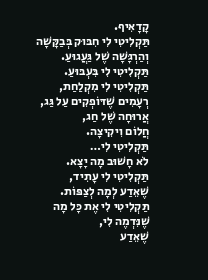קָדָאִיף.
תַּקְלִיטִי לִי חִבּוּק בְּבַקָּשָׁה
וְהַרְגָּשָׁה שֶׁל גַּעֲגוּעַ.
תַּקְלִיטִי לִי בִּעְבּוּעַ.
תַּקְלִיטִי לִי מִקְלַחַת,
רְעָמִים שֶׁדּוֹפְקִים עַל גַּג,
אֲרוּחָה שֶׁל חַג,
חֲלוֹם וִיקִיצָה.
תַּקְלִיטִי לִי…
לֹא חָשׁוּב מָה יָצָא.
תַּקְלִיטִי לִי עָתִיד,
שֶׁאֵדַע לְמָה לְצַפּוֹת.
תַּקְלִיטִי לִי אֶת כָּל מָה שֶׁנִּדְמֶה לִי,
שֶׁאֵדַע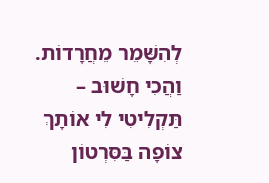לְהִשָּׁמֵר מֵחֲרָדוֹת.
וַהֲכִי חָשׁוּב –
תַּקְלִיטִי לִי אוֹתָךְ
צוֹפָה בַּסִּרְטוֹן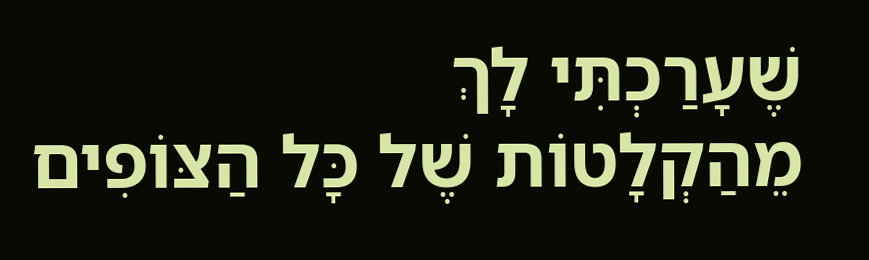שֶׁעָרַכְתִּי לָךְ
מֵהַקְלָטוֹת שֶׁל כָּל הַצּוֹפִים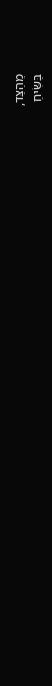מֵהַצַּד,
בַּשִּׂיחַ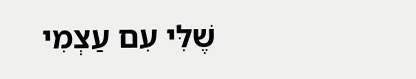שֶׁלִּי עִם עַצְמִי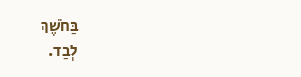בַּחֹשֶׁךְ
לְבַד.